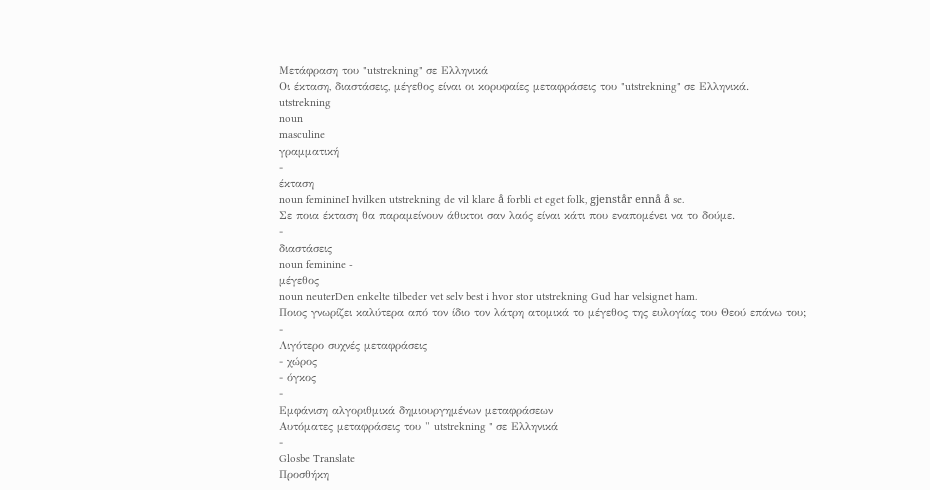Μετάφραση του "utstrekning" σε Ελληνικά
Οι έκταση, διαστάσεις, μέγεθος είναι οι κορυφαίες μεταφράσεις του "utstrekning" σε Ελληνικά.
utstrekning
noun
masculine
γραμματική
-
έκταση
noun feminineI hvilken utstrekning de vil klare å forbli et eget folk, gjenstår ennå å se.
Σε ποια έκταση θα παραμείνουν άθικτοι σαν λαός είναι κάτι που εναπομένει να το δούμε.
-
διαστάσεις
noun feminine -
μέγεθος
noun neuterDen enkelte tilbeder vet selv best i hvor stor utstrekning Gud har velsignet ham.
Ποιος γνωρίζει καλύτερα από τον ίδιο τον λάτρη ατομικά το μέγεθος της ευλογίας του Θεού επάνω του;
-
Λιγότερο συχνές μεταφράσεις
- χώρος
- όγκος
-
Εμφάνιση αλγοριθμικά δημιουργημένων μεταφράσεων
Αυτόματες μεταφράσεις του " utstrekning " σε Ελληνικά
-
Glosbe Translate
Προσθήκη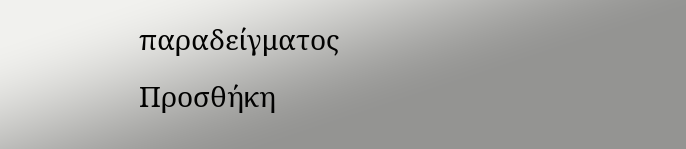παραδείγματος
Προσθήκη